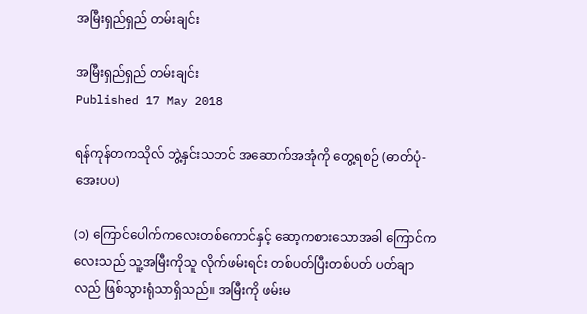အမြီးရှည်ရှည် တမ်းချင်း

အမြီးရှည်ရှည် တမ်းချင်း
Published 17 May 2018

ရန်ကုန်တကသိုလ် ဘွဲ့နှင်းသဘင် အဆောက်အအုံကို တွေ့ရစဉ် (ဓာတ်ပုံ- အေးပပ)

(၁) ကြောင်ပေါက်ကလေးတစ်ကောင်နှင့် ဆော့ကစားသောအခါ ကြောင်ကလေးသည် သူ့အမြီးကိုသူ လိုက်ဖမ်းရင်း တစ်ပတ်ပြီးတစ်ပတ် ပတ်ချာလည် ဖြစ်သွားရုံသာရှိသည်။ အမြီးကို ဖမ်းမ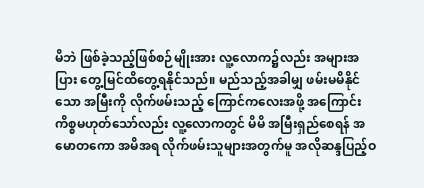မိဘဲ ဖြစ်ခဲ့သည့်ဖြစ်စဉ်မျိုးအား လူ့လောက၌လည်း အများအပြား တွေ့မြင်ထိတွေ့ရနိုင်သည်။ မည်သည့်အခါမျှ ဖမ်းမမိနိုင်သော အမြီးကို လိုက်ဖမ်းသည့် ကြောင်ကလေးအဖို့ အကြောင်းကိစ္စမဟုတ်သော်လည်း လူ့လောကတွင် မိမိ အမြီးရှည်စေရန် အမောတကော အမိအရ လိုက်ဖမ်းသူများအတွက်မူ အလိုဆန္ဒပြည့်ဝ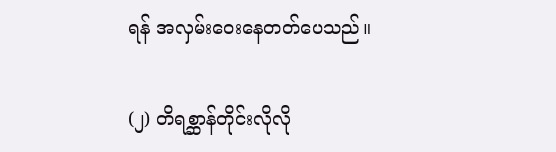ရန် အလှမ်းဝေးနေတတ်ပေသည်။

(၂) တိရစ္ဆာန်တိုင်းလိုလို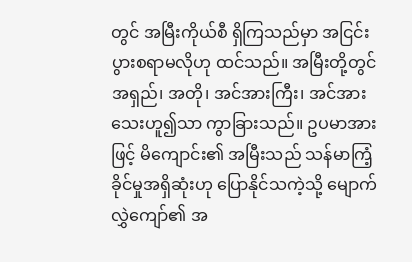တွင် အမြီးကိုယ်စီ ရှိကြသည်မှာ အငြင်းပွားစရာမလိုဟု ထင်သည်။ အမြီးတို့တွင် အရှည်၊ အတို၊ အင်အားကြီး၊ အင်အားသေးဟူ၍သာ ကွာခြားသည်။ ဥပမာအားဖြင့် မိကျောင်း၏ အမြီးသည် သန်မာကြံ့ခိုင်မှုအရှိဆုံးဟု ပြောနိုင်သကဲ့သို့ မျောက်လွှဲကျော်၏ အ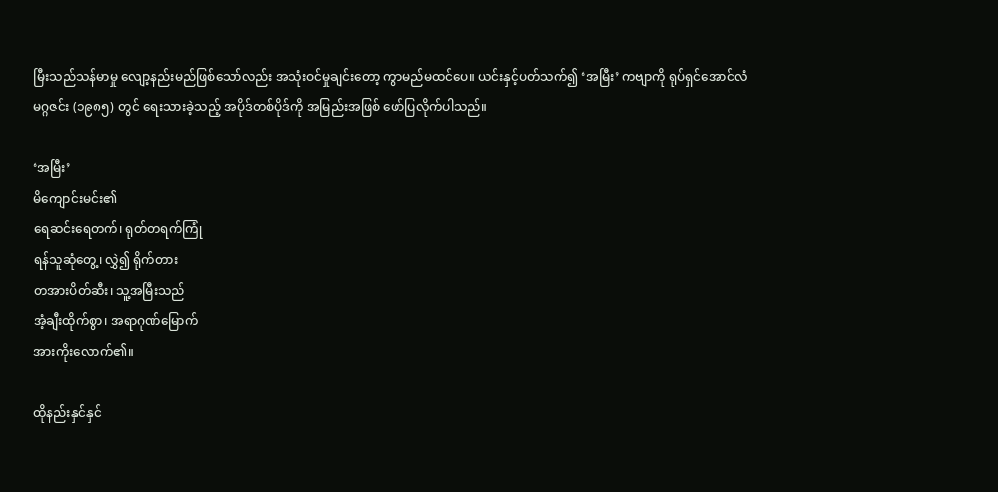မြီးသည်သန်မာမှု လျော့နည်းမည်ဖြစ်သော်လည်း အသုံးဝင်မှုချင်းတော့ ကွာမည်မထင်ပေ။ ယင်းနှင့်ပတ်သက်၍ ‘အမြီး’ ကဗျာကို ရုပ်ရှင်အောင်လံမဂ္ဂဇင်း (၁၉၈၅) တွင် ရေးသားခဲ့သည့် အပိုဒ်တစ်ပိုဒ်ကို အမြည်းအဖြစ် ဖော်ပြလိုက်ပါသည်။

‘အမြီး’
မိကျောင်းမင်း၏
ရေဆင်းရေတက်၊ ရုတ်တရက်ကြုံ
ရန်သူဆုံတွေ့၊ လွှဲ၍ ရိုက်တား
တအားပိတ်ဆီး၊ သူ့အမြီးသည်
အံ့ချီးထိုက်စွာ၊ အရာဂုဏ်မြောက်
အားကိုးလောက်၏။

ထိုနည်းနှင်နှင်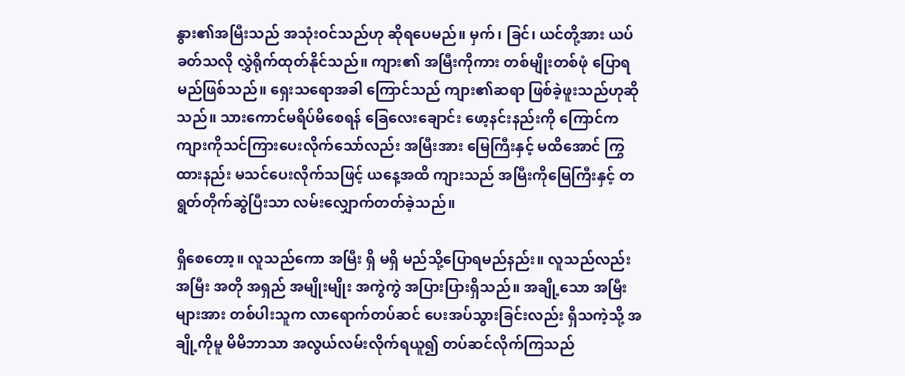နွား၏အမြီးသည် အသုံးဝင်သည်ဟု ဆိုရပေမည်။ မှက်၊ ခြင်၊ ယင်တို့အား ယပ်ခတ်သလို လွှဲရိုက်ထုတ်နိုင်သည်။ ကျား၏ အမြီးကိုကား တစ်မျိုးတစ်ဖုံ ပြောရမည်ဖြစ်သည်။ ရှေးသရောအခါ ကြောင်သည် ကျား၏ဆရာ ဖြစ်ခဲ့ဖူးသည်ဟုဆိုသည်။ သားကောင်မရိပ်မိစေရန် ခြေလေးချောင်း ဖော့နင်းနည်းကို ကြောင်က ကျားကိုသင်ကြားပေးလိုက်သော်လည်း အမြီးအား မြေကြီးနှင့် မထိအောင် ကြွထားနည်း မသင်ပေးလိုက်သဖြင့် ယနေ့အထိ ကျားသည် အမြီးကိုမြေကြီးနှင့် တရွတ်တိုက်ဆွဲပြီးသာ လမ်းလျှောက်တတ်ခဲ့သည်။

ရှိစေတော့။ လူသည်ကော အမြီး ရှိ မရှိ မည်သို့ပြောရမည်နည်း။ လူသည်လည်း အမြီး အတို အရှည် အမျိုးမျိုး အကွဲကွဲ အပြားပြားရှိသည်။ အချို့သော အမြီးများအား တစ်ပါးသူက လာရောက်တပ်ဆင် ပေးအပ်သွားခြင်းလည်း ရှိသကဲ့သို့ အချို့ကိုမူ မိမိဘာသာ အလွယ်လမ်းလိုက်ရယူ၍ တပ်ဆင်လိုက်ကြသည်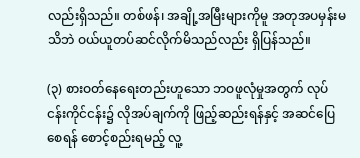လည်းရှိသည်။ တစ်ဖန်၊ အချို့အမြီးများကိုမူ အတုအပမှန်းမသိဘဲ ဝယ်ယူတပ်ဆင်လိုက်မိသည်လည်း ရှိပြန်သည်။

(၃) စားဝတ်နေရေးတည်းဟူသော ဘဝဖူလုံမှုအတွက် လုပ်ငန်းကိုင်ငန်း၌ လိုအပ်ချက်ကို ဖြည့်ဆည်းရန်နှင့် အဆင်ပြေစေရန် စောင့်စည်းရမည့် လူ့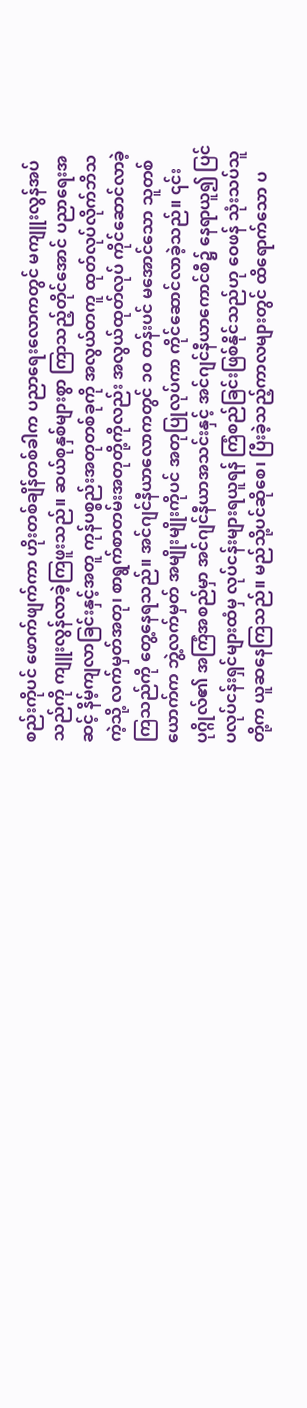စည်းကိုပင် ဖောက်ဖျက်ကာ ဟိုးတစ်ချိန်တစ်ခါက ပညာရေးလောကတွင် မကျူးလွန်အပ်သည်ကို ကျူးလွန်လာခဲ့ကြဖူးသည်။ ဆယ်စုနှစ်များစွာ ကြာသည့်တိုင်အောင် ပညာရေးအဆင့် နိမ့်ကျလာခြင်းနှင့်အတူ ကုန်ပစ္စည်းအတုတစ်ခုကို အလွယ်တကူ ထုတ်လုပ်လိုက်ဘိသကဲ့သို့ လက်မှတ်အတု၊ စာရွက်စာတမ်းအတုတို့ကိုလည်း အလွယ်ထုတ်လုပ် ကိုင်ဆောင်လာခဲ့ကြသည်ကို တွေ့နေရသည်။ အင်ဂျင်နီယာလောကတွင် ၁၀ တန်းပင် မအောင်သော သူတစ်ယောက်က ဘွဲ့လက်မှတ် အမျိုးမျိုးကိုပင် အတုပြုလုပ်ကာ ကိုင်ဆောင်လာခဲ့သည်။ ၎င်းပုဂ္ဂိုလ်၏ အကြံအစည်မှာ အင်ဂျင်နီယာအသင်းနှင့် အင်ဂျင်နီယာကောင်စီ၌ နေရာယူ၍ ပြင်ပလုပ်ငန်းရှင်များထံမှ လုပ်ငန်းများရယူရန် ကြံစည်ခြင်းဖြစ်နိုင်သည်ဟု ဝေဖန် သုံးသပ်သူတို့က ယူဆနေကြသည်။ မည်သို့ပင်ဆိုစေ၊ ပြီးခဲ့သည့်ကာလများတွင် ထိရောက်သော ပ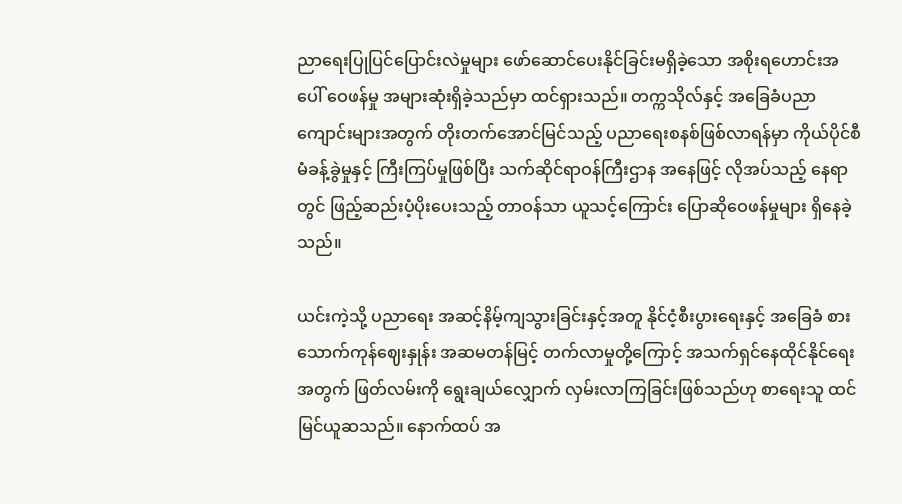ညာရေးပြုပြင်ပြောင်းလဲမှုများ ဖော်ဆောင်ပေးနိုင်ခြင်းမရှိခဲ့သော အစိုးရဟောင်းအပေါ် ဝေဖန်မှု အများဆုံးရှိခဲ့သည်မှာ ထင်ရှားသည်။ တက္ကသိုလ်နှင့် အခြေခံပညာကျောင်းများအတွက် တိုးတက်အောင်မြင်သည့် ပညာရေးစနစ်ဖြစ်လာရန်မှာ ကိုယ်ပိုင်စီမံခန့်ခွဲမှုနှင့် ကြီးကြပ်မှုဖြစ်ပြီး သက်ဆိုင်ရာဝန်ကြီးဌာန အနေဖြင့် လိုအပ်သည့် နေရာတွင် ဖြည့်ဆည်းပံ့ပိုးပေးသည့် တာဝန်သာ ယူသင့်ကြောင်း ပြောဆိုဝေဖန်မှုများ ရှိနေခဲ့သည်။

ယင်းကဲ့သို့ ပညာရေး အဆင့်နိမ့်ကျသွားခြင်းနှင့်အတူ နိုင်ငံ့စီးပွားရေးနှင့် အခြေခံ စားသောက်ကုန်ဈေးနှုန်း အဆမတန်မြင့် တက်လာမှုတို့ကြောင့် အသက်ရှင်နေထိုင်နိုင်ရေးအတွက် ဖြတ်လမ်းကို ရွေးချယ်လျှောက် လှမ်းလာကြခြင်းဖြစ်သည်ဟု စာရေးသူ ထင်မြင်ယူဆသည်။ နောက်ထပ် အ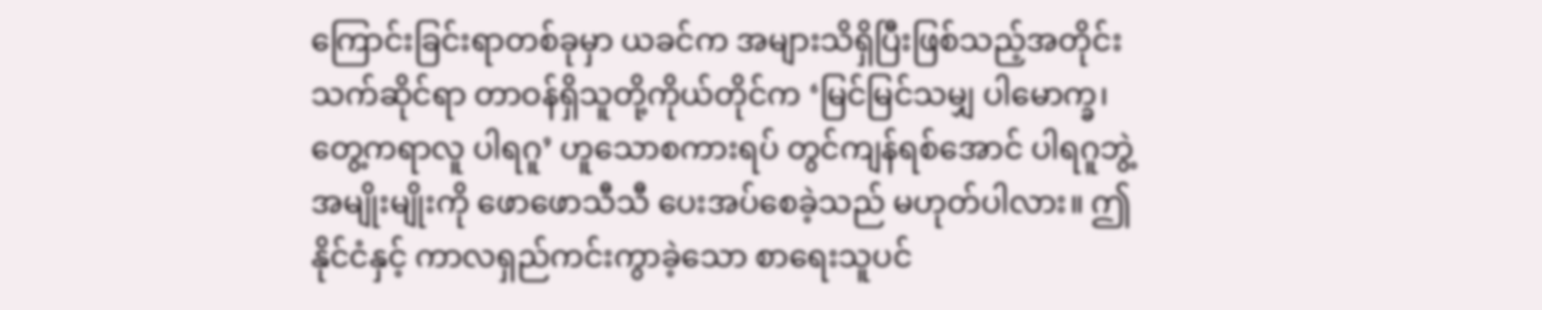ကြောင်းခြင်းရာတစ်ခုမှာ ယခင်က အများသိရှိပြီးဖြစ်သည့်အတိုင်း သက်ဆိုင်ရာ တာဝန်ရှိသူတို့ကိုယ်တိုင်က ‘မြင်မြင်သမျှ ပါမောက္ခ၊ တွေ့ကရာလူ ပါရဂူ’ ဟူသောစကားရပ် တွင်ကျန်ရစ်အောင် ပါရဂူဘွဲ့ အမျိုးမျိုးကို ဖောဖောသီသီ ပေးအပ်စေခဲ့သည် မဟုတ်ပါလား။ ဤနိုင်ငံနှင့် ကာလရှည်ကင်းကွာခဲ့သော စာရေးသူပင်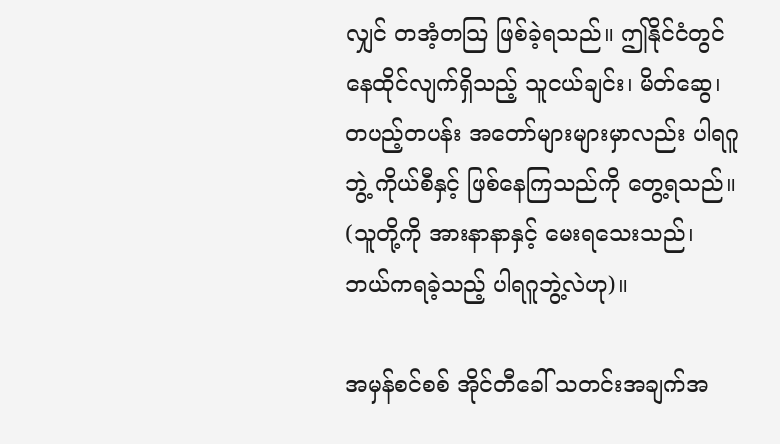လျှင် တအံ့တသြ ဖြစ်ခဲ့ရသည်။ ဤနိုင်ငံတွင် နေထိုင်လျက်ရှိသည့် သူငယ်ချင်း၊ မိတ်ဆွေ၊ တပည့်တပန်း အတော်များများမှာလည်း ပါရဂူဘွဲ့ ကိုယ်စီနှင့် ဖြစ်နေကြသည်ကို တွေ့ရသည်။ (သူတို့ကို အားနာနာနှင့် မေးရသေးသည်၊ ဘယ်ကရခဲ့သည့် ပါရဂူဘွဲ့လဲဟု)။

အမှန်စင်စစ် အိုင်တီခေါ် သတင်းအချက်အ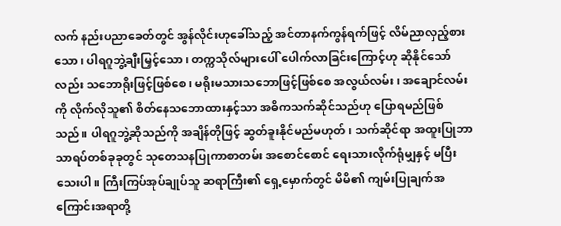လက် နည်းပညာခေတ်တွင် အွန်လိုင်းဟုခေါ်သည့် အင်တာနက်ကွန်ရက်ဖြင့် လိမ်ညာလှည့်စားသော၊ ပါရဂူဘွဲ့ချီးမြှင့်သော၊ တက္ကသိုလ်များပေါ် ပေါက်လာခြင်းကြောင့်ဟု ဆိုနိုင်သော်လည်း သဘောရိုးဖြင့်ဖြစ်စေ၊ မရိုးမသားသဘောဖြင့်ဖြစ်စေ အလွယ်လမ်း၊ အချောင်လမ်းကို လိုက်လိုသူ၏ စိတ်နေသဘောထားနှင့်သာ အဓိကသက်ဆိုင်သည်ဟု ပြောရမည်ဖြစ်သည်။ ပါရဂူဘွဲ့ဆိုသည်ကို အချိန်တိုဖြင့် ဆွတ်ခူးနိုင်မည်မဟုတ်၊ သက်ဆိုင်ရာ အထူးပြုဘာသာရပ်တစ်ခုခုတွင် သုတေသနပြုကာစာတမ်း အစောင်စောင် ရေးသားလိုက်ရုံမျှနှင့် မပြီးသေးပါ။ ကြီးကြပ်အုပ်ချုပ်သူ ဆရာကြီး၏ ရှေ့မှောက်တွင် မိမိ၏ ကျမ်းပြုချက်အကြောင်းအရာတို့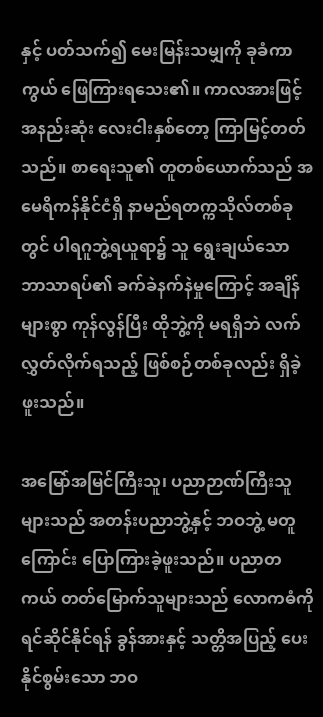နှင့် ပတ်သက်၍ မေးမြန်းသမျှကို ခုခံကာကွယ် ဖြေကြားရသေး၏။ ကာလအားဖြင့် အနည်းဆုံး လေးငါးနှစ်တော့ ကြာမြင့်တတ်သည်။ စာရေးသူ၏ တူတစ်ယောက်သည် အမေရိကန်နိုင်ငံရှိ နာမည်ရတက္ကသိုလ်တစ်ခုတွင် ပါရဂူဘွဲ့ရယူရာ၌ သူ ရွေးချယ်သော ဘာသာရပ်၏ ခက်ခဲနက်နဲမှုကြောင့် အချိန်များစွာ ကုန်လွန်ပြီး ထိုဘွဲ့ကို မရရှိဘဲ လက်လွှတ်လိုက်ရသည့် ဖြစ်စဉ်တစ်ခုလည်း ရှိခဲ့ဖူးသည်။

အမြော်အမြင်ကြီးသူ၊ ပညာဉာဏ်ကြီးသူများသည် အတန်းပညာဘွဲ့နှင့် ဘဝဘွဲ့ မတူကြောင်း ပြောကြားခဲ့ဖူးသည်။ ပညာတကယ် တတ်မြောက်သူများသည် လောကဓံကို ရင်ဆိုင်နိုင်ရန် ခွန်အားနှင့် သတ္တိအပြည့် ပေးနိုင်စွမ်းသော ဘဝ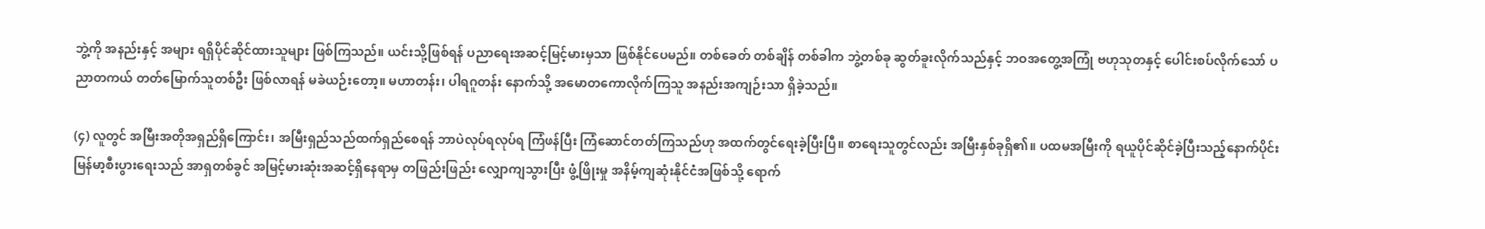ဘွဲ့ကို အနည်းနှင့် အများ ရရှိပိုင်ဆိုင်ထားသူများ ဖြစ်ကြသည်။ ယင်းသို့ဖြစ်ရန် ပညာရေးအဆင့်မြင့်မားမှသာ ဖြစ်နိုင်ပေမည်။ တစ်ခေတ် တစ်ချိန် တစ်ခါက ဘွဲ့တစ်ခု ဆွတ်ခူးလိုက်သည်နှင့် ဘဝအတွေ့အကြုံ ဗဟုသုတနှင့် ပေါင်းစပ်လိုက်သော် ပညာတကယ် တတ်မြောက်သူတစ်ဦး ဖြစ်လာရန် မခဲယဉ်းတော့။ မဟာတန်း၊ ပါရဂူတန်း နောက်သို့ အမောတကောလိုက်ကြသူ အနည်းအကျဉ်းသာ ရှိခဲ့သည်။

(၄) လူတွင် အမြီးအတိုအရှည်ရှိကြောင်း၊ အမြီးရှည်သည်ထက်ရှည်စေရန် ဘာပဲလုပ်ရလုပ်ရ ကြံဖန်ပြီး ကြံဆောင်တတ်ကြသည်ဟု အထက်တွင်ရေးခဲ့ပြီးပြီ။ စာရေးသူတွင်လည်း အမြီးနှစ်ခုရှိ၏။ ပထမအမြီးကို ရယူပိုင်ဆိုင်ခဲ့ပြီးသည့်နောက်ပိုင်း မြန်မာ့စီးပွားရေးသည် အာရှတစ်ခွင် အမြင့်မားဆုံးအဆင့်ရှိနေရာမှ တဖြည်းဖြည်း လျှောကျသွားပြီး ဖွံ့ဖြိုးမှု အနိမ့်ကျဆုံးနိုင်ငံအဖြစ်သို့ ရောက်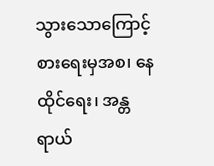သွားသောကြောင့် စားရေးမှအစ၊ နေထိုင်ရေး၊ အန္တရာယ်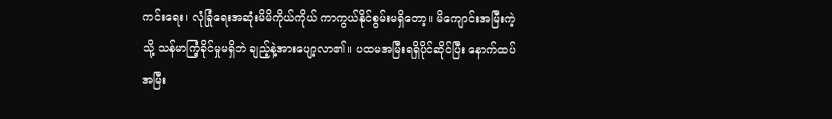ကင်းရေး၊ လုံခြုံရေးအဆုံးမိမိကိုယ်ကိုယ် ကာကွယ်နိုင်စွမ်းမရှိတော့။ မိကျောင်းအမြီးကဲ့သို့ သန်မာကြံ့ခိုင်မှုမရှိဘဲ ချည့်နဲ့အားပျော့လာ၏။ ပထမအမြီးရရှိပိုင်ဆိုင်ပြီး နောက်ထပ်အမြီး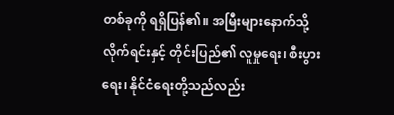တစ်ခုကို ရရှိပြန်၏။ အမြီးများနောက်သို့ လိုက်ရင်းနှင့် တိုင်းပြည်၏ လူမှုရေး၊ စီးပွားရေး၊ နိုင်ငံရေးတို့သည်လည်း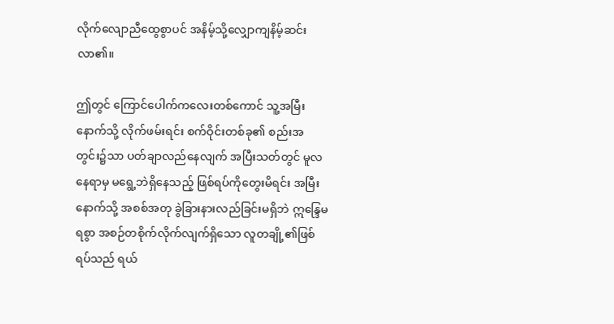လိုက်လျောညီထွေစွာပင် အနိမ့်သို့လျှောကျနိမ့်ဆင်းလာ၏။

ဤတွင် ကြောင်ပေါက်ကလေးတစ်ကောင် သူ့အမြီးနောက်သို့ လိုက်ဖမ်းရင်း စက်ဝိုင်းတစ်ခု၏ စည်းအတွင်း၌သာ ပတ်ချာလည်နေလျက် အပြီးသတ်တွင် မူလနေရာမှ မရွေ့ဘဲရှိနေသည့် ဖြစ်ရပ်ကိုတွေးမိရင်း အမြီးနောက်သို့ အစစ်အတု ခွဲခြားနားလည်ခြင်းမရှိဘဲ ဣန္ဒြေမရစွာ အစဉ်တစိုက်လိုက်လျက်ရှိသော လူတချို့၏ဖြစ်ရပ်သည် ရယ်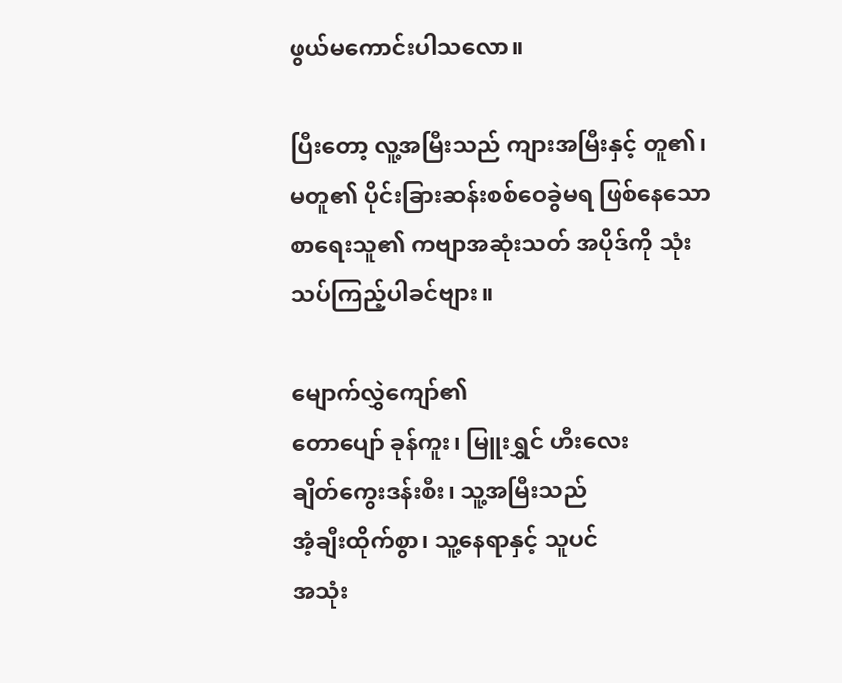ဖွယ်မကောင်းပါသလော။

ပြီးတော့ လူ့အမြီးသည် ကျားအမြီးနှင့် တူ၏၊ မတူ၏ ပိုင်းခြားဆန်းစစ်ဝေခွဲမရ ဖြစ်နေသော စာရေးသူ၏ ကဗျာအဆုံးသတ် အပိုဒ်ကို သုံးသပ်ကြည့်ပါခင်ဗျား။

မျောက်လွှဲကျော်၏
တောပျော် ခုန်ကူး၊ မြူးရွှင် ဟီးလေး
ချိတ်ကွေးဒန်းစီး၊ သူ့အမြီးသည်
အံ့ချီးထိုက်စွာ၊ သူ့နေရာနှင့် သူပင်
အသုံး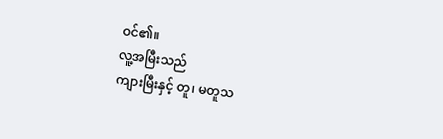ဝင်၏။
လူ့အမြီးသည်
ကျားမြီးနှင့် တူ၊ မတူသ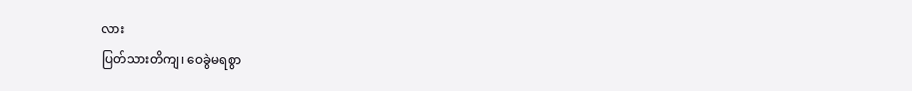လား
ပြတ်သားတိကျ၊ ဝေခွဲမရစွာ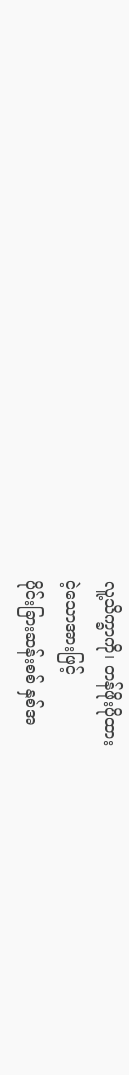လူ့သိက္ခာကို၊ တန်ဖိုးပိုထား
ငဲ့သောအားဖြင့်
ပိုင်းခြားဆန်းစစ် နှစ်အ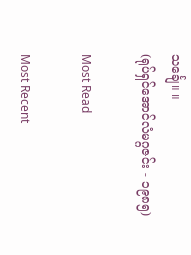သင်္ချေ။ ။
(ရုပ်ရှင်အောင်လံမဂ္ဂဇင်း - ၁၉၈၅)

Most Read

Most Recent